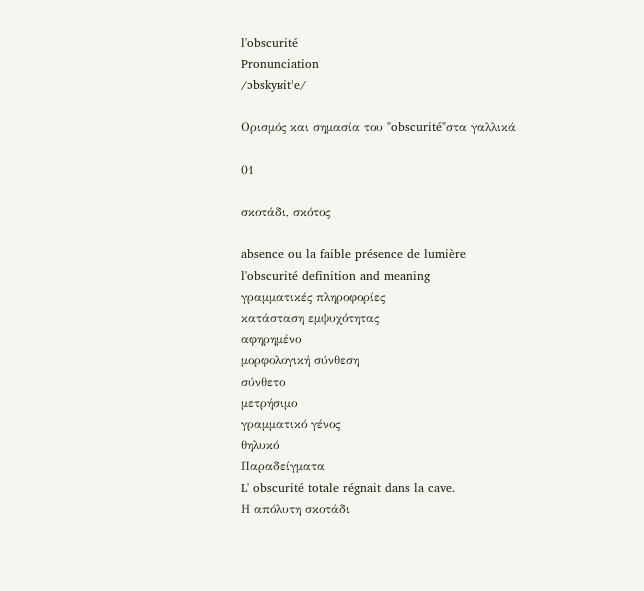l'obscurité
Pronunciation
/ɔbskyʁitˈe/

Ορισμός και σημασία του "obscurité"στα γαλλικά

01

σκοτάδι, σκότος

absence ou la faible présence de lumière
l'obscurité definition and meaning
γραμματικές πληροφορίες
κατάσταση εμψυχότητας
αφηρημένο
μορφολογική σύνθεση
σύνθετο
μετρήσιμο
γραμματικό γένος
θηλυκό
Παραδείγματα
L' obscurité totale régnait dans la cave.
Η απόλυτη σκοτάδι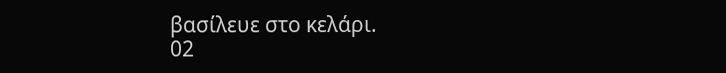βασίλευε στο κελάρι.
02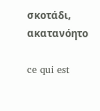σκοτάδι, ακατανόητο

ce qui est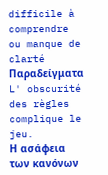difficile à comprendre ou manque de clarté
Παραδείγματα
L' obscurité des règles complique le jeu.
Η ασάφεια των κανόνων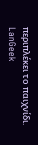περιπλέκει το παιχνίδι.
LanGeek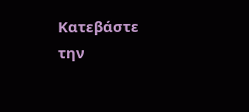Κατεβάστε την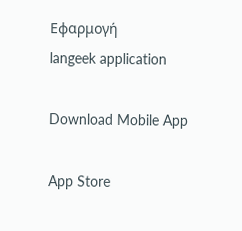Εφαρμογή
langeek application

Download Mobile App

App Store